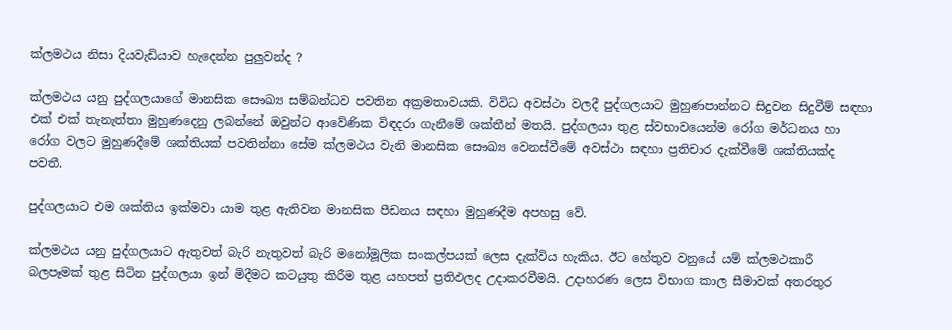ක්ලමථය නිසා දියවැඩියාව හැදෙන්න පුලුවන්ද ?

ක්ලමථය යනු පුද්ගලයාගේ මානසික සෞඛ්‍ය සම්බන්ධව පවතින අක්‍රමතාවයකි. විවිධ අවස්ථා වලදී පුද්ගලයාට මුහුණපාන්නට සිදුවන සිදුවීම් සඳහා එක් එක් තැනැත්තා මුහුණදෙනු ලබන්නේ ඔවුන්ට ආවේණික විඳදරා ගැනීමේ ශක්තීන් මතයි. පුද්ගලයා තුළ ස්වභාවයෙන්ම රෝග මර්ධනය හා රෝග වලට මුහුණදීමේ ශක්තියක් පවතින්නා සේම ක්ලමථය වැනි මානසික සෞඛ්‍ය වෙනස්වීමේ අවස්ථා සඳහා ප්‍රතිචාර දැක්වීමේ ශක්තියක්ද පවතී.

පුද්ගලයාට එම ශක්තිය ඉක්මවා යාම තුළ ඇතිවන මානසික පීඩනය සඳහා මුහුණදීම අපහසු වේ.

ක්ලමථය යනු පුද්ගලයාට ඇතුවත් බැරි නැතුවත් බැරි මනෝමූලික සංකල්පයක් ලෙස දැක්විය හැකිය. ඊට හේතුව වනුයේ යම් ක්ලමථකාරී බලපෑමක් තුළ සිටින පුද්ගලයා ඉන් මිදීමට කටයුතු කිරීම තුළ යහපත් ප්‍රතිඵලද උදාකරවීමයි. උදාහරණ ලෙස විභාග කාල සීමාවක් අතරතුර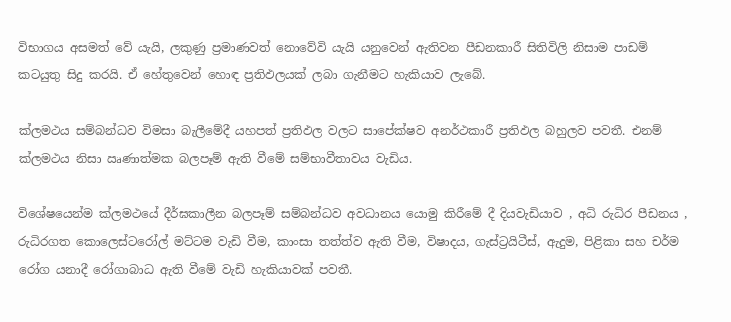විභාගය අසමත් වේ යැයි, ලකුණු ප්‍රමාණවත් නොවේවි යැයි යනුවෙන් ඇතිවන පීඩනකාරී සිතිවිලි නිසාම පාඩම් කටයුතු සිදු කරයි. ඒ හේතුවෙන් හොඳ ප්‍රතිඵලයක් ලබා ගැනීමට හැකියාව ලැබේ.

ක්ලමථය සම්බන්ධව විමසා බැලීමේදී යහපත් ප්‍රතිඵල වලට සාපේක්ෂව අනර්ථකාරී ප්‍රතිඵල බහුලව පවතී. එනම් ක්ලමථය නිසා ඍණාත්මක බලපෑම් ඇති වීමේ සම්භාවීතාවය වැඩිය.

විශේෂයෙන්ම ක්ලමථයේ දීර්ඝකාලීන බලපෑම් සම්බන්ධව අවධානය යොමු කිරීමේ දී දියවැඩියාව , අධි රුධිර පීඩනය , රුධිරගත කොලෙස්ටරෝල් මට්ටම වැඩි වීම, කාංසා තත්ත්ව ඇති වීම, විෂාදය, ගැස්ට්‍රයිටීස්, ඇදුම, පිළිකා සහ චර්ම රෝග යනාදී රෝගාබාධ ඇති වීමේ වැඩි හැකියාවක් පවතී.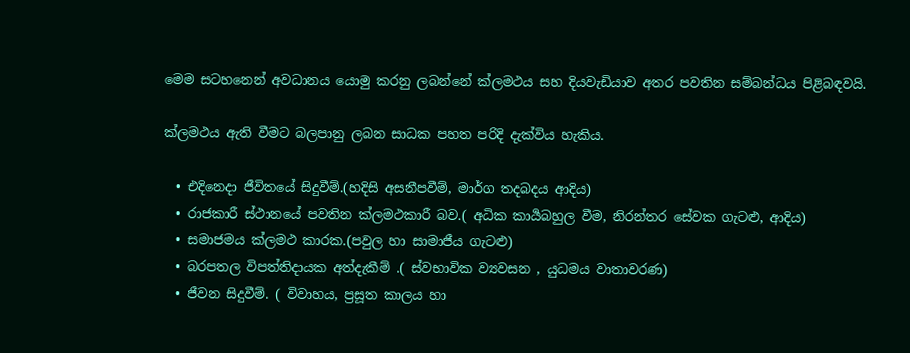මෙම සටහනෙන් අවධානය යොමු කරනු ලබන්නේ ක්ලමථය සහ දියවැඩියාව අතර පවතින සම්බන්ධය පිළිබඳවයි.

ක්ලමථය ඇති වීමට බලපානු ලබන සාධක පහත පරිදි දැක්විය හැකිය.

  • එදිනෙදා ජීවිතයේ සිදුවීම්.(හදිසි අසනීපවීම්, මාර්ග තදබදය ආදිය)
  • රාජකාරී ස්ථානයේ පවතින ක්ලමථකාරී බව.( අධික කාර්‍යබහුල වීම, නිරන්තර සේවක ගැටළු, ආදිය)
  • සමාජමය ක්ලමථ කාරක.(පවුල හා සාමාජීය ගැටළු)
  • බරපතල විපත්තිදායක අත්දැකීම් .( ස්වභාවික ව්‍යවසන , යුධමය වාතාවරණ)
  • ජීවන සිදුවීම්. ( විවාහය, ප්‍රසූත කාලය හා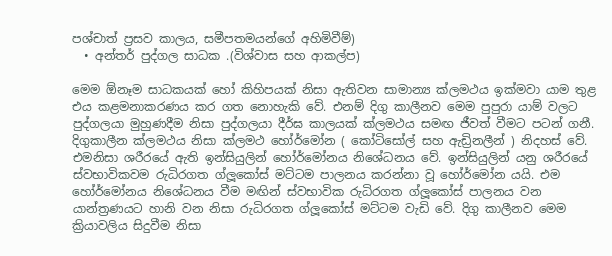පශ්චාත් ප්‍රසව කාලය, සමීපතමයන්ගේ අහිමිවීම්)
  • අන්තර් පුද්ගල සාධක .(විශ්වාස සහ ආකල්ප)

මෙම ඕනෑම සාධකයක් හෝ කිහිපයක් නිසා ඇතිවන සාමාන්‍ය ක්ලමථය ඉක්මවා යාම තුළ එය කළමනාකරණය කර ගත නොහැකි වේ. එනම් දිගු කාලීනව මෙම පුපුරා යාම් වලට පුද්ගලයා මුහුණදීම නිසා පුද්ගලයා දීර්ඝ කාලයක් ක්ලමථය සමඟ ජීවත් වීමට පටන් ගනී. දිගුකාලීන ක්ලමථය නිසා ක්ලමථ හෝර්මෝන ( කෝටිසෝල් සහ ඇඩ්‍රිනලීන් ) නිදහස් වේ. එමනිසා ශරීරයේ ඇති ඉන්සියුලින් හෝර්මෝනය නිශේධනය වේ. ඉන්සියුලින් යනු ශරීරයේ ස්වභාවිකවම රුධිරගත ග්ලූකෝස් මට්ටම පාලනය කරන්නා වූ හෝර්මෝන යයි. එම හෝර්මෝනය නිශේධනය වීම මඟින් ස්වභාවික රුධිරගත ග්ලූකෝස් පාලනය වන යාන්ත්‍රණයට හානි වන නිසා රුධිරගත ග්ලූකෝස් මට්ටම වැඩි වේ. දිගු කාලීනව මෙම ක්‍රියාවලිය සිදුවීම නිසා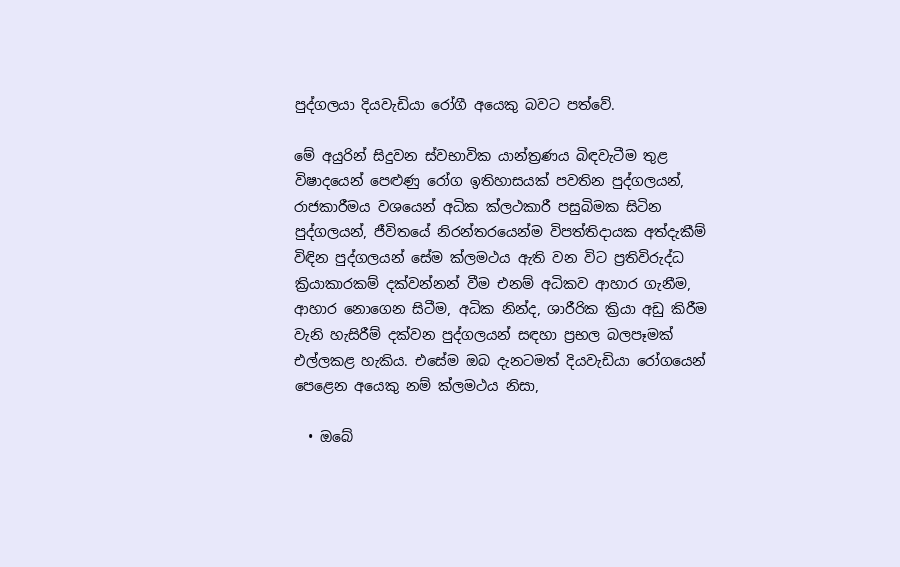පුද්ගලයා දියවැඩියා රෝගී අයෙකු බවට පත්වේ.

මේ අයුරින් සිදුවන ස්වභාවික යාන්ත්‍රණය බිඳවැටීම තුළ විෂාදයෙන් පෙළුණු රෝග ඉතිහාසයක් පවතින පුද්ගලයන්, රාජකාරීමය වශයෙන් අධික ක්ලථකාරී පසුබිමක සිටින පුද්ගලයන්, ජීවිතයේ නිරන්තරයෙන්ම විපත්තිදායක අත්දැකීම් විඳින පුද්ගලයන් සේම ක්ලමථය ඇති වන විට ප්‍රතිවිරුද්ධ ක්‍රියාකාරකම් දක්වන්නන් වීම එනම් අධිකව ආහාර ගැනීම, ආහාර නොගෙන සිටීම, අධික නින්ද, ශාරීරික ක්‍රියා අඩු කිරීම වැනි හැසිරීම් දක්වන පුද්ගලයන් සඳහා ප්‍රභල බලපෑමක් එල්ලකළ හැකිය. එසේම ඔබ දැනටමත් දියවැඩියා රෝගයෙන් පෙළෙන අයෙකු නම් ක්ලමථය නිසා,

  • ඔබේ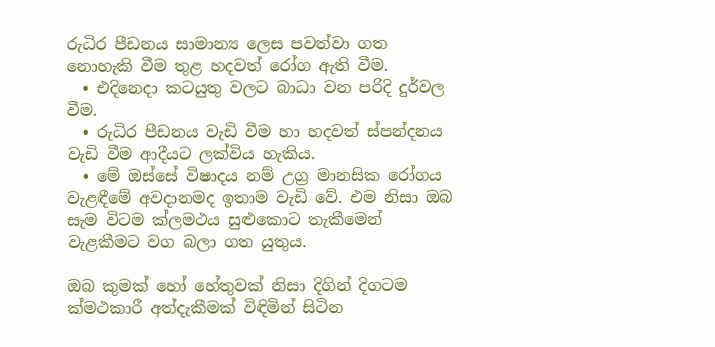රුධිර පීඩනය සාමාන්‍ය ලෙස පවත්වා ගත නොහැකි වීම තුළ හදවත් රෝග ඇති වීම.
  • එදිනෙදා කටයුතු වලට බාධා වන පරිදි දුර්වල වීම.
  • රුධිර පීඩනය වැඩි වීම හා හදවත් ස්පන්දනය වැඩි වීම ආදීයට ලක්විය හැකිය.
  • මේ ඔස්සේ විෂාදය නම් උග්‍ර මානසික රෝගය වැළඳීමේ අවදානමද ඉතාම වැඩි වේ. එම නිසා ඔබ සැම විටම ක්ලමථය සුළුකොට තැකීමෙන් වැළකීමට වග බලා ගත යුතුය.

ඔබ කුමක් හෝ හේතුවක් නිසා දිගින් දිගටම ක්මථකාරී අත්දැකීමක් විඳිමින් සිටින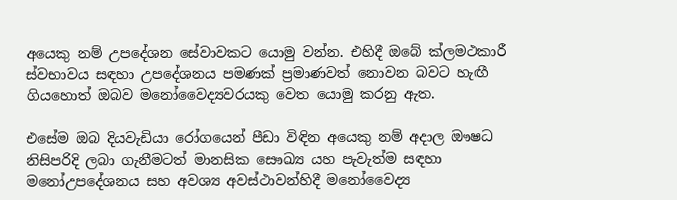අයෙකු නම් උපදේශන සේවාවකට යොමු වන්න. එහිදී ඔබේ ක්ලමථකාරී ස්වභාවය සඳහා උපදේශනය පමණක් ප්‍රමාණවත් නොවන බවට හැඟී ගියහොත් ඔබව මනෝවෛද්‍යවරයකු වෙත යොමු කරනු ඇත.

එසේම ඔබ දියවැඩියා රෝගයෙන් පීඩා විඳින අයෙකු නම් අදාල ඖෂධ නිසිපරිදි ලබා ගැනීමටත් මානසික සෞඛ්‍ය යහ පැවැත්ම සඳහා මනෝඋපදේශනය සහ අවශ්‍ය අවස්ථාවන්හිදී මනෝවෛද්‍ය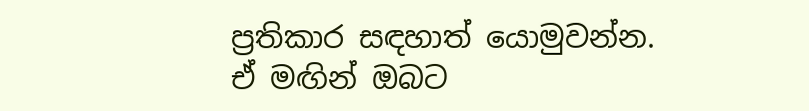ප්‍රතිකාර සඳහාත් යොමුවන්න. ඒ මඟින් ඔබට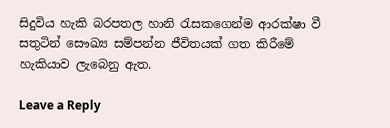සිදුවිය හැකි බරපතල හානි රැසකගෙන්ම ආරක්ෂා වී සතුටින් සෞඛ්‍ය සම්පන්න ජීවිතයක් ගත කිරීමේ හැකියාව ලැබෙනු ඇත.

Leave a Reply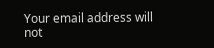Your email address will not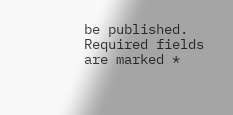be published. Required fields are marked *